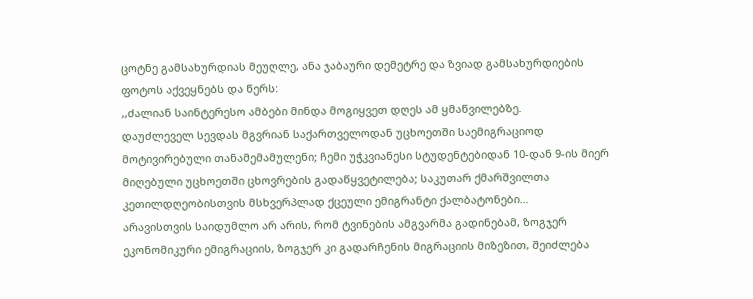ცოტნე გამსახურდიას მეუღლე, ანა ჯაბაური დემეტრე და ზვიად გამსახურდიების ფოტოს აქვეყნებს და წერს:
,,ძალიან საინტერესო ამბები მინდა მოგიყვეთ დღეს ამ ყმაწვილებზე.
დაუძლეველ სევდას მგვრიან საქართველოდან უცხოეთში საემიგრაციოდ მოტივირებული თანამემამულენი; ჩემი უჭკვიანესი სტუდენტებიდან 10-დან 9-ის მიერ მიღებული უცხოეთში ცხოვრების გადაწყვეტილება; საკუთარ ქმარშვილთა კეთილდღეობისთვის მსხვერპლად ქცეული ემიგრანტი ქალბატონები…
არავისთვის საიდუმლო არ არის, რომ ტვინების ამგვარმა გადინებამ, ზოგჯერ ეკონომიკური ემიგრაციის, ზოგჯერ კი გადარჩენის მიგრაციის მიზეზით, შეიძლება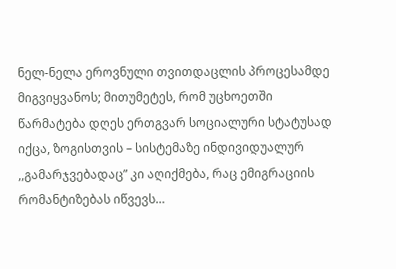ნელ-ნელა ეროვნული თვითდაცლის პროცესამდე მიგვიყვანოს; მითუმეტეს, რომ უცხოეთში წარმატება დღეს ერთგვარ სოციალური სტატუსად იქცა, ზოგისთვის – სისტემაზე ინდივიდუალურ ,,გამარჯვებადაც” კი აღიქმება, რაც ემიგრაციის რომანტიზებას იწვევს…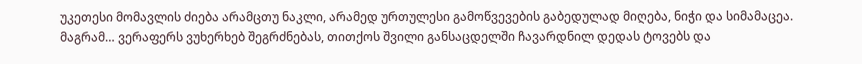უკეთესი მომავლის ძიება არამცთუ ნაკლი, არამედ ურთულესი გამოწვევების გაბედულად მიღება, ნიჭი და სიმამაცეა.
მაგრამ… ვერაფერს ვუხერხებ შეგრძნებას, თითქოს შვილი განსაცდელში ჩავარდნილ დედას ტოვებს და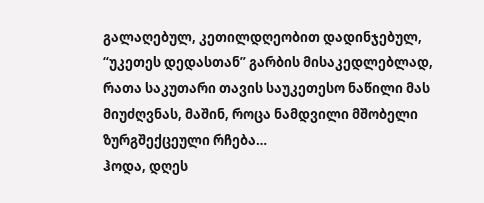გალაღებულ, კეთილდღეობით დადინჯებულ, “უკეთეს დედასთან” გარბის მისაკედლებლად, რათა საკუთარი თავის საუკეთესო ნაწილი მას მიუძღვნას, მაშინ, როცა ნამდვილი მშობელი ზურგშექცეული რჩება…
ჰოდა, დღეს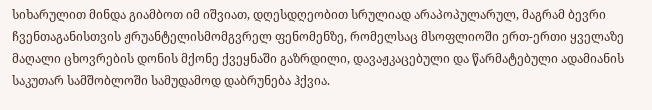სიხარულით მინდა გიამბოთ იმ იშვიათ, დღესდღეობით სრულიად არაპოპულარულ, მაგრამ ბევრი ჩვენთაგანისთვის ჟრუანტელისმომგვრელ ფენომენზე, რომელსაც მსოფლიოში ერთ-ერთი ყველაზე მაღალი ცხოვრების დონის მქონე ქვეყნაში გაზრდილი, დავაჟკაცებული და წარმატებული ადამიანის საკუთარ სამშობლოში სამუდამოდ დაბრუნება ჰქვია.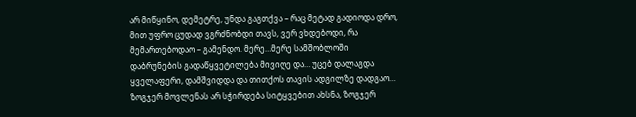არ მიწყინო, დემეტრე, უნდა გაგთქვა – რაც მეტად გადიოდა დრო, მით უფრო ცუდად ვგრძნობდი თავს, ვერ ვხდებოდი, რა მემართებოდაო – გამენდო. მერე…მერე სამშობლოში დაბრუნების გადაწყვეტილება მივიღე და… უცებ დალაგდა ყველაფერი, დამშვიდდა და თითქოს თავის ადგილზე დადგაო…
ზოგჯერ მოვლენას არ სჭირდება სიტყვებით ახსნა, ზოგჯერ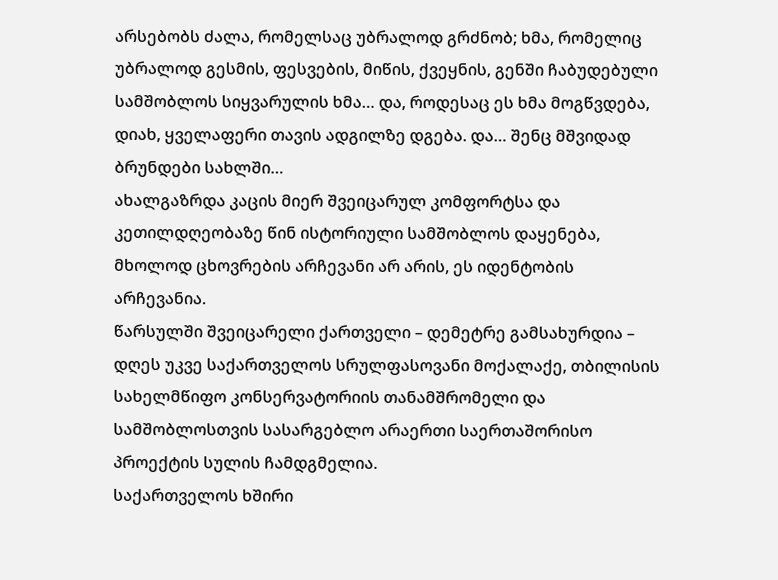არსებობს ძალა, რომელსაც უბრალოდ გრძნობ; ხმა, რომელიც უბრალოდ გესმის, ფესვების, მიწის, ქვეყნის, გენში ჩაბუდებული სამშობლოს სიყვარულის ხმა… და, როდესაც ეს ხმა მოგწვდება, დიახ, ყველაფერი თავის ადგილზე დგება. და… შენც მშვიდად ბრუნდები სახლში…
ახალგაზრდა კაცის მიერ შვეიცარულ კომფორტსა და კეთილდღეობაზე წინ ისტორიული სამშობლოს დაყენება, მხოლოდ ცხოვრების არჩევანი არ არის, ეს იდენტობის არჩევანია.
წარსულში შვეიცარელი ქართველი – დემეტრე გამსახურდია – დღეს უკვე საქართველოს სრულფასოვანი მოქალაქე, თბილისის სახელმწიფო კონსერვატორიის თანამშრომელი და სამშობლოსთვის სასარგებლო არაერთი საერთაშორისო პროექტის სულის ჩამდგმელია.
საქართველოს ხშირი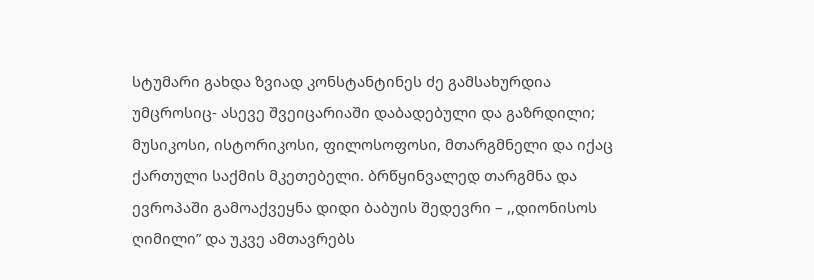სტუმარი გახდა ზვიად კონსტანტინეს ძე გამსახურდია უმცროსიც- ასევე შვეიცარიაში დაბადებული და გაზრდილი; მუსიკოსი, ისტორიკოსი, ფილოსოფოსი, მთარგმნელი და იქაც ქართული საქმის მკეთებელი. ბრწყინვალედ თარგმნა და ევროპაში გამოაქვეყნა დიდი ბაბუის შედევრი – ,,დიონისოს ღიმილი” და უკვე ამთავრებს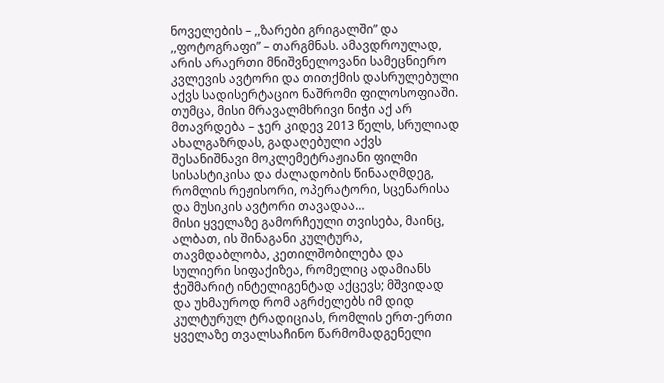ნოველების – ,,ზარები გრიგალში” და ,,ფოტოგრაფი” – თარგმნას. ამავდროულად, არის არაერთი მნიშვნელოვანი სამეცნიერო კვლევის ავტორი და თითქმის დასრულებული აქვს სადისერტაციო ნაშრომი ფილოსოფიაში. თუმცა, მისი მრავალმხრივი ნიჭი აქ არ მთავრდება – ჯერ კიდევ 2013 წელს, სრულიად ახალგაზრდას, გადაღებული აქვს შესანიშნავი მოკლემეტრაჟიანი ფილმი სისასტიკისა და ძალადობის წინააღმდეგ, რომლის რეჟისორი, ოპერატორი, სცენარისა და მუსიკის ავტორი თავადაა…
მისი ყველაზე გამორჩეული თვისება, მაინც, ალბათ, ის შინაგანი კულტურა, თავმდაბლობა, კეთილშობილება და სულიერი სიფაქიზეა, რომელიც ადამიანს ჭეშმარიტ ინტელიგენტად აქცევს; მშვიდად და უხმაუროდ რომ აგრძელებს იმ დიდ კულტურულ ტრადიციას, რომლის ერთ-ერთი ყველაზე თვალსაჩინო წარმომადგენელი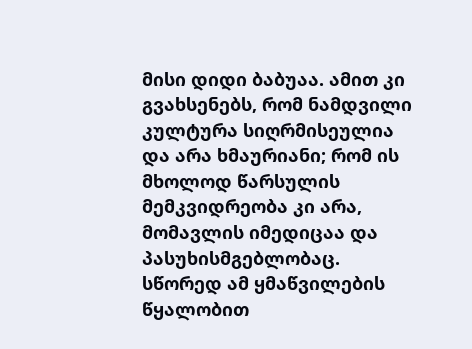მისი დიდი ბაბუაა. ამით კი გვახსენებს, რომ ნამდვილი კულტურა სიღრმისეულია და არა ხმაურიანი; რომ ის მხოლოდ წარსულის მემკვიდრეობა კი არა, მომავლის იმედიცაა და პასუხისმგებლობაც.
სწორედ ამ ყმაწვილების წყალობით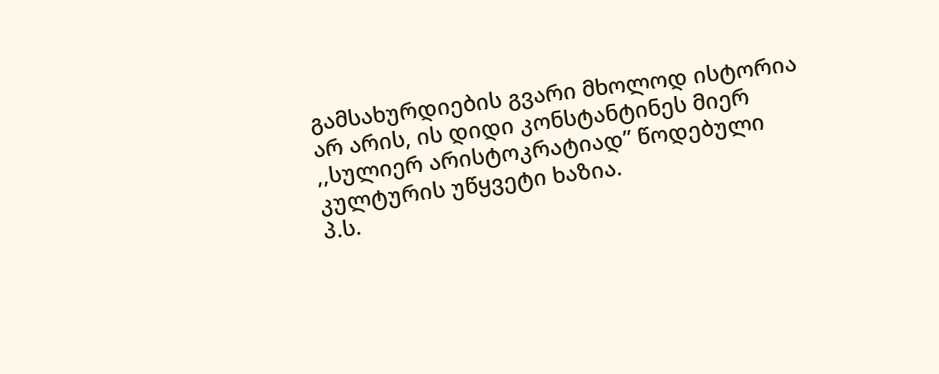გამსახურდიების გვარი მხოლოდ ისტორია არ არის, ის დიდი კონსტანტინეს მიერ ,,სულიერ არისტოკრატიად” წოდებული კულტურის უწყვეტი ხაზია.
პ.ს.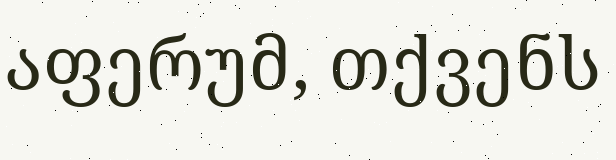აფერუმ, თქვენს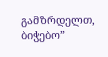გამზრდელთ, ბიჭებო”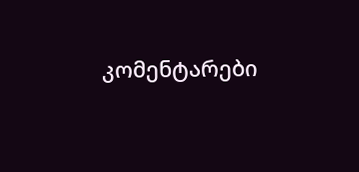კომენტარები